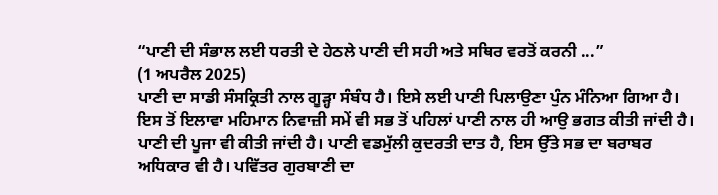“ਪਾਣੀ ਦੀ ਸੰਭਾਲ ਲਈ ਧਰਤੀ ਦੇ ਹੇਠਲੇ ਪਾਣੀ ਦੀ ਸਹੀ ਅਤੇ ਸਥਿਰ ਵਰਤੋਂ ਕਰਨੀ ...”
(1 ਅਪਰੈਲ 2025)
ਪਾਣੀ ਦਾ ਸਾਡੀ ਸੰਸਕ੍ਰਿਤੀ ਨਾਲ ਗੂੜ੍ਹਾ ਸੰਬੰਧ ਹੈ। ਇਸੇ ਲਈ ਪਾਣੀ ਪਿਲਾਉਣਾ ਪੁੰਨ ਮੰਨਿਆ ਗਿਆ ਹੈ। ਇਸ ਤੋਂ ਇਲਾਵਾ ਮਹਿਮਾਨ ਨਿਵਾਜ਼ੀ ਸਮੇਂ ਵੀ ਸਭ ਤੋਂ ਪਹਿਲਾਂ ਪਾਣੀ ਨਾਲ ਹੀ ਆਉ ਭਗਤ ਕੀਤੀ ਜਾਂਦੀ ਹੈ। ਪਾਣੀ ਦੀ ਪੂਜਾ ਵੀ ਕੀਤੀ ਜਾਂਦੀ ਹੈ। ਪਾਣੀ ਵਡਮੁੱਲੀ ਕੁਦਰਤੀ ਦਾਤ ਹੈ, ਇਸ ਉੱਤੇ ਸਭ ਦਾ ਬਰਾਬਰ ਅਧਿਕਾਰ ਵੀ ਹੈ। ਪਵਿੱਤਰ ਗੁਰਬਾਣੀ ਦਾ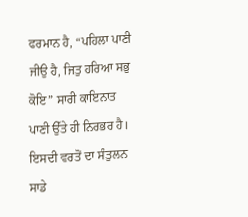ਫਰਮਾਨ ਹੈ, “ਪਹਿਲਾ ਪਾਣੀ ਜੀਉ ਹੈ, ਜਿਤੁ ਹਰਿਆ ਸਭੁ ਕੋਇ” ਸਾਰੀ ਕਾਇਨਾਤ ਪਾਣੀ ਉੱਤੇ ਹੀ ਨਿਰਭਰ ਹੈ। ਇਸਦੀ ਵਰਤੋਂ ਦਾ ਸੰਤੁਲਨ ਸਾਡੇ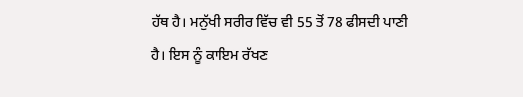ਹੱਥ ਹੈ। ਮਨੁੱਖੀ ਸਰੀਰ ਵਿੱਚ ਵੀ 55 ਤੋਂ 78 ਫੀਸਦੀ ਪਾਣੀ ਹੈ। ਇਸ ਨੂੰ ਕਾਇਮ ਰੱਖਣ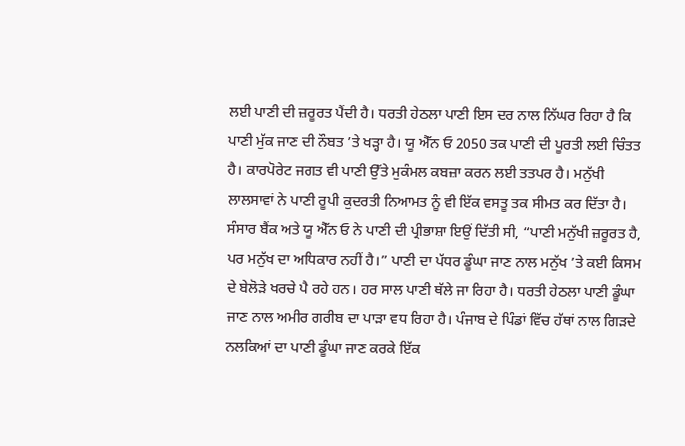ਲਈ ਪਾਣੀ ਦੀ ਜ਼ਰੂਰਤ ਪੈਂਦੀ ਹੈ। ਧਰਤੀ ਹੇਠਲਾ ਪਾਣੀ ਇਸ ਦਰ ਨਾਲ ਨਿੱਘਰ ਰਿਹਾ ਹੈ ਕਿ ਪਾਣੀ ਮੁੱਕ ਜਾਣ ਦੀ ਨੌਬਤ ’ਤੇ ਖੜ੍ਹਾ ਹੈ। ਯੂ ਐੱਨ ਓ 2050 ਤਕ ਪਾਣੀ ਦੀ ਪੂਰਤੀ ਲਈ ਚਿੰਤਤ ਹੈ। ਕਾਰਪੋਰੇਟ ਜਗਤ ਵੀ ਪਾਣੀ ਉੱਤੇ ਮੁਕੰਮਲ ਕਬਜ਼ਾ ਕਰਨ ਲਈ ਤਤਪਰ ਹੈ। ਮਨੁੱਖੀ ਲਾਲਸਾਵਾਂ ਨੇ ਪਾਣੀ ਰੂਪੀ ਕੁਦਰਤੀ ਨਿਆਮਤ ਨੂੰ ਵੀ ਇੱਕ ਵਸਤੂ ਤਕ ਸੀਮਤ ਕਰ ਦਿੱਤਾ ਹੈ। ਸੰਸਾਰ ਬੈਂਕ ਅਤੇ ਯੂ ਐੱਨ ਓ ਨੇ ਪਾਣੀ ਦੀ ਪ੍ਰੀਭਾਸ਼ਾ ਇਉਂ ਦਿੱਤੀ ਸੀ, “ਪਾਣੀ ਮਨੁੱਖੀ ਜ਼ਰੂਰਤ ਹੈ, ਪਰ ਮਨੁੱਖ ਦਾ ਅਧਿਕਾਰ ਨਹੀਂ ਹੈ।” ਪਾਣੀ ਦਾ ਪੱਧਰ ਡੂੰਘਾ ਜਾਣ ਨਾਲ ਮਨੁੱਖ ’ਤੇ ਕਈ ਕਿਸਮ ਦੇ ਬੇਲੋੜੇ ਖਰਚੇ ਪੈ ਰਹੇ ਹਨ। ਹਰ ਸਾਲ ਪਾਣੀ ਥੱਲੇ ਜਾ ਰਿਹਾ ਹੈ। ਧਰਤੀ ਹੇਠਲਾ ਪਾਣੀ ਡੂੰਘਾ ਜਾਣ ਨਾਲ ਅਮੀਰ ਗਰੀਬ ਦਾ ਪਾੜਾ ਵਧ ਰਿਹਾ ਹੈ। ਪੰਜਾਬ ਦੇ ਪਿੰਡਾਂ ਵਿੱਚ ਹੱਥਾਂ ਨਾਲ ਗਿੜਦੇ ਨਲਕਿਆਂ ਦਾ ਪਾਣੀ ਡੂੰਘਾ ਜਾਣ ਕਰਕੇ ਇੱਕ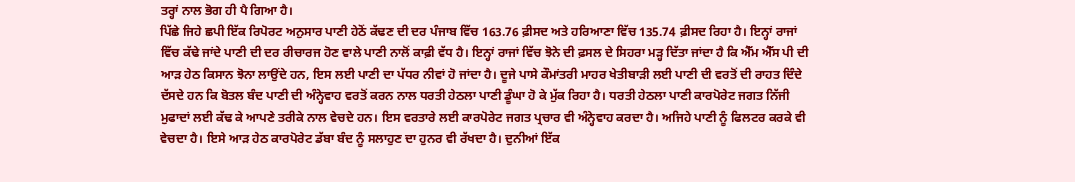ਤਰ੍ਹਾਂ ਨਾਲ ਭੋਗ ਹੀ ਪੈ ਗਿਆ ਹੈ।
ਪਿੱਛੇ ਜਿਹੇ ਛਪੀ ਇੱਕ ਰਿਪੋਰਟ ਅਨੁਸਾਰ ਪਾਣੀ ਹੇਠੋਂ ਕੱਢਣ ਦੀ ਦਰ ਪੰਜਾਬ ਵਿੱਚ 163.76 ਫ਼ੀਸਦ ਅਤੇ ਹਰਿਆਣਾ ਵਿੱਚ 135.74 ਫ਼ੀਸਦ ਰਿਹਾ ਹੈ। ਇਨ੍ਹਾਂ ਰਾਜਾਂ ਵਿੱਚ ਕੱਢੇ ਜਾਂਦੇ ਪਾਣੀ ਦੀ ਦਰ ਰੀਚਾਰਜ ਹੋਣ ਵਾਲੇ ਪਾਣੀ ਨਾਲੋਂ ਕਾਫ਼ੀ ਵੱਧ ਹੈ। ਇਨ੍ਹਾਂ ਰਾਜਾਂ ਵਿੱਚ ਝੋਨੇ ਦੀ ਫ਼ਸਲ ਦੇ ਸਿਹਰਾ ਮੜ੍ਹ ਦਿੱਤਾ ਜਾਂਦਾ ਹੈ ਕਿ ਐੱਮ ਐੱਸ ਪੀ ਦੀ ਆੜ ਹੇਠ ਕਿਸਾਨ ਝੋਨਾ ਲਾਉਂਦੇ ਹਨ, ਇਸ ਲਈ ਪਾਣੀ ਦਾ ਪੱਧਰ ਨੀਵਾਂ ਹੋ ਜਾਂਦਾ ਹੈ। ਦੂਜੇ ਪਾਸੇ ਕੌਮਾਂਤਰੀ ਮਾਹਰ ਖੇਤੀਬਾੜੀ ਲਈ ਪਾਣੀ ਦੀ ਵਰਤੋਂ ਦੀ ਰਾਹਤ ਦਿੰਦੇ ਦੱਸਦੇ ਹਨ ਕਿ ਬੋਤਲ ਬੰਦ ਪਾਣੀ ਦੀ ਅੰਨ੍ਹੇਵਾਹ ਵਰਤੋਂ ਕਰਨ ਨਾਲ ਧਰਤੀ ਹੇਠਲਾ ਪਾਣੀ ਡੂੰਘਾ ਹੋ ਕੇ ਮੁੱਕ ਰਿਹਾ ਹੈ। ਧਰਤੀ ਹੇਠਲਾ ਪਾਣੀ ਕਾਰਪੋਰੇਟ ਜਗਤ ਨਿੱਜੀ ਮੁਫਾਦਾਂ ਲਈ ਕੱਢ ਕੇ ਆਪਣੇ ਤਰੀਕੇ ਨਾਲ ਵੇਚਦੇ ਹਨ। ਇਸ ਵਰਤਾਰੇ ਲਈ ਕਾਰਪੋਰੇਟ ਜਗਤ ਪ੍ਰਚਾਰ ਵੀ ਅੰਨ੍ਹੇਵਾਹ ਕਰਦਾ ਹੈ। ਅਜਿਹੇ ਪਾਣੀ ਨੂੰ ਫਿਲਟਰ ਕਰਕੇ ਵੀ ਵੇਚਦਾ ਹੈ। ਇਸੇ ਆੜ ਹੇਠ ਕਾਰਪੋਰੇਟ ਡੱਬਾ ਬੰਦ ਨੂੰ ਸਲਾਹੁਣ ਦਾ ਹੁਨਰ ਵੀ ਰੱਖਦਾ ਹੈ। ਦੁਨੀਆਂ ਇੱਕ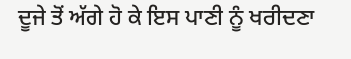ਦੂਜੇ ਤੋਂ ਅੱਗੇ ਹੋ ਕੇ ਇਸ ਪਾਣੀ ਨੂੰ ਖਰੀਦਣਾ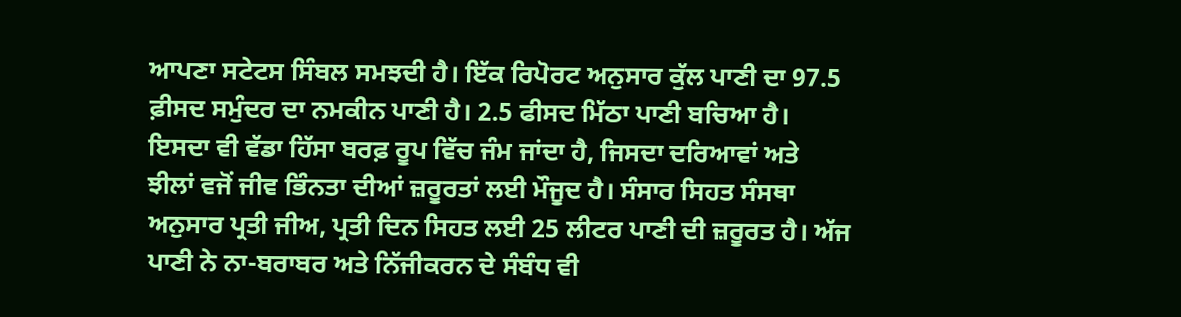ਆਪਣਾ ਸਟੇਟਸ ਸਿੰਬਲ ਸਮਝਦੀ ਹੈ। ਇੱਕ ਰਿਪੋਰਟ ਅਨੁਸਾਰ ਕੁੱਲ ਪਾਣੀ ਦਾ 97.5 ਫ਼ੀਸਦ ਸਮੁੰਦਰ ਦਾ ਨਮਕੀਨ ਪਾਣੀ ਹੈ। 2.5 ਫੀਸਦ ਮਿੱਠਾ ਪਾਣੀ ਬਚਿਆ ਹੈ। ਇਸਦਾ ਵੀ ਵੱਡਾ ਹਿੱਸਾ ਬਰਫ਼ ਰੂਪ ਵਿੱਚ ਜੰਮ ਜਾਂਦਾ ਹੈ, ਜਿਸਦਾ ਦਰਿਆਵਾਂ ਅਤੇ ਝੀਲਾਂ ਵਜੋਂ ਜੀਵ ਭਿੰਨਤਾ ਦੀਆਂ ਜ਼ਰੂਰਤਾਂ ਲਈ ਮੌਜੂਦ ਹੈ। ਸੰਸਾਰ ਸਿਹਤ ਸੰਸਥਾ ਅਨੁਸਾਰ ਪ੍ਰਤੀ ਜੀਅ, ਪ੍ਰਤੀ ਦਿਨ ਸਿਹਤ ਲਈ 25 ਲੀਟਰ ਪਾਣੀ ਦੀ ਜ਼ਰੂਰਤ ਹੈ। ਅੱਜ ਪਾਣੀ ਨੇ ਨਾ-ਬਰਾਬਰ ਅਤੇ ਨਿੱਜੀਕਰਨ ਦੇ ਸੰਬੰਧ ਵੀ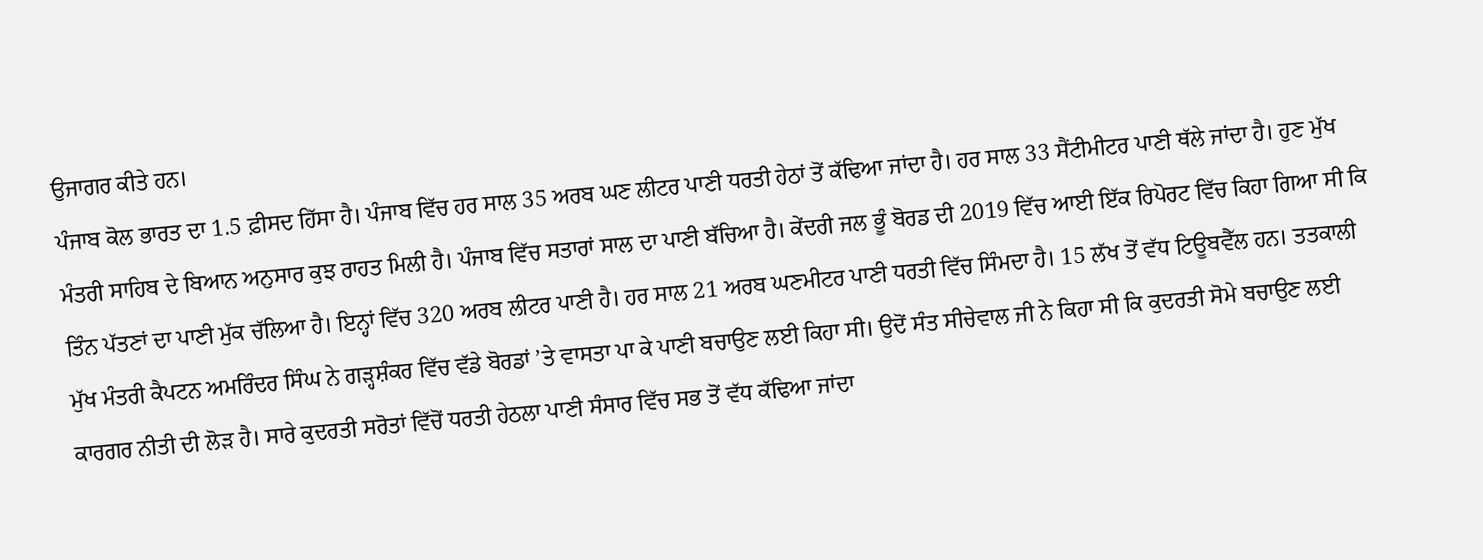ਉਜਾਗਰ ਕੀਤੇ ਹਨ।
ਪੰਜਾਬ ਕੋਲ ਭਾਰਤ ਦਾ 1.5 ਫ਼ੀਸਦ ਹਿੱਸਾ ਹੈ। ਪੰਜਾਬ ਵਿੱਚ ਹਰ ਸਾਲ 35 ਅਰਬ ਘਣ ਲੀਟਰ ਪਾਣੀ ਧਰਤੀ ਹੇਠਾਂ ਤੋਂ ਕੱਢਿਆ ਜਾਂਦਾ ਹੈ। ਹਰ ਸਾਲ 33 ਸੈਂਟੀਮੀਟਰ ਪਾਣੀ ਥੱਲੇ ਜਾਂਦਾ ਹੈ। ਹੁਣ ਮੁੱਖ ਮੰਤਰੀ ਸਾਹਿਬ ਦੇ ਬਿਆਨ ਅਨੁਸਾਰ ਕੁਝ ਰਾਹਤ ਮਿਲੀ ਹੈ। ਪੰਜਾਬ ਵਿੱਚ ਸਤਾਰਾਂ ਸਾਲ ਦਾ ਪਾਣੀ ਬੱਚਿਆ ਹੈ। ਕੇਂਦਰੀ ਜਲ ਭੂੰ ਬੋਰਡ ਦੀ 2019 ਵਿੱਚ ਆਈ ਇੱਕ ਰਿਪੋਰਟ ਵਿੱਚ ਕਿਹਾ ਗਿਆ ਸੀ ਕਿ ਤਿੰਨ ਪੱਤਣਾਂ ਦਾ ਪਾਣੀ ਮੁੱਕ ਚੱਲਿਆ ਹੈ। ਇਨ੍ਹਾਂ ਵਿੱਚ 320 ਅਰਬ ਲੀਟਰ ਪਾਣੀ ਹੈ। ਹਰ ਸਾਲ 21 ਅਰਬ ਘਣਮੀਟਰ ਪਾਣੀ ਧਰਤੀ ਵਿੱਚ ਸਿੰਮਦਾ ਹੈ। 15 ਲੱਖ ਤੋਂ ਵੱਧ ਟਿਊਬਵੈੱਲ ਹਨ। ਤਤਕਾਲੀ ਮੁੱਖ ਮੰਤਰੀ ਕੈਪਟਨ ਅਮਰਿੰਦਰ ਸਿੰਘ ਨੇ ਗੜ੍ਹਸ਼ੰਕਰ ਵਿੱਚ ਵੱਡੇ ਬੋਰਡਾਂ ’ਤੇ ਵਾਸਤਾ ਪਾ ਕੇ ਪਾਣੀ ਬਚਾਉਣ ਲਈ ਕਿਹਾ ਸੀ। ਉਦੋਂ ਸੰਤ ਸੀਚੇਵਾਲ ਜੀ ਨੇ ਕਿਹਾ ਸੀ ਕਿ ਕੁਦਰਤੀ ਸੋਮੇ ਬਚਾਉਣ ਲਈ ਕਾਰਗਰ ਨੀਤੀ ਦੀ ਲੋੜ ਹੈ। ਸਾਰੇ ਕੁਦਰਤੀ ਸਰੋਤਾਂ ਵਿੱਚੋਂ ਧਰਤੀ ਹੇਠਲਾ ਪਾਣੀ ਸੰਸਾਰ ਵਿੱਚ ਸਭ ਤੋਂ ਵੱਧ ਕੱਢਿਆ ਜਾਂਦਾ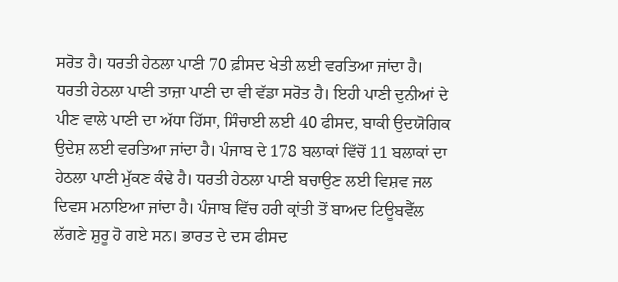ਸਰੋਤ ਹੈ। ਧਰਤੀ ਹੇਠਲਾ ਪਾਣੀ 70 ਫ਼ੀਸਦ ਖੇਤੀ ਲਈ ਵਰਤਿਆ ਜਾਂਦਾ ਹੈ। ਧਰਤੀ ਹੇਠਲਾ ਪਾਣੀ ਤਾਜ਼ਾ ਪਾਣੀ ਦਾ ਵੀ ਵੱਡਾ ਸਰੋਤ ਹੈ। ਇਹੀ ਪਾਣੀ ਦੁਨੀਆਂ ਦੇ ਪੀਣ ਵਾਲੇ ਪਾਣੀ ਦਾ ਅੱਧਾ ਹਿੱਸਾ, ਸਿੰਚਾਈ ਲਈ 40 ਫੀਸਦ, ਬਾਕੀ ਉਦਯੋਗਿਕ ਉਦੇਸ਼ ਲਈ ਵਰਤਿਆ ਜਾਂਦਾ ਹੈ। ਪੰਜਾਬ ਦੇ 178 ਬਲਾਕਾਂ ਵਿੱਚੋਂ 11 ਬਲਾਕਾਂ ਦਾ ਹੇਠਲਾ ਪਾਣੀ ਮੁੱਕਣ ਕੰਢੇ ਹੈ। ਧਰਤੀ ਹੇਠਲਾ ਪਾਣੀ ਬਚਾਉਣ ਲਈ ਵਿਸ਼ਵ ਜਲ ਦਿਵਸ ਮਨਾਇਆ ਜਾਂਦਾ ਹੈ। ਪੰਜਾਬ ਵਿੱਚ ਹਰੀ ਕ੍ਰਾਂਤੀ ਤੋਂ ਬਾਅਦ ਟਿਊਬਵੈੱਲ ਲੱਗਣੇ ਸ਼ੁਰੂ ਹੋ ਗਏ ਸਨ। ਭਾਰਤ ਦੇ ਦਸ ਫੀਸਦ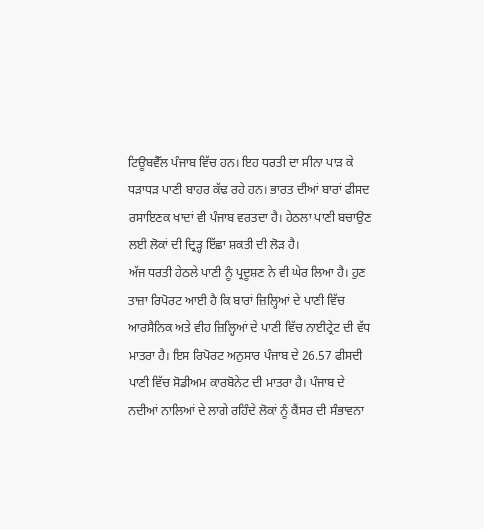ਟਿਊਬਵੈੱਲ ਪੰਜਾਬ ਵਿੱਚ ਹਨ। ਇਹ ਧਰਤੀ ਦਾ ਸੀਨਾ ਪਾੜ ਕੇ ਧੜਾਧੜ ਪਾਣੀ ਬਾਹਰ ਕੱਢ ਰਹੇ ਹਨ। ਭਾਰਤ ਦੀਆਂ ਬਾਰਾਂ ਫੀਸਦ ਰਸਾਇਣਕ ਖਾਦਾਂ ਵੀ ਪੰਜਾਬ ਵਰਤਦਾ ਹੈ। ਹੇਠਲਾ ਪਾਣੀ ਬਚਾਉਣ ਲਈ ਲੋਕਾਂ ਦੀ ਦ੍ਰਿੜ੍ਹ ਇੱਛਾ ਸ਼ਕਤੀ ਦੀ ਲੋੜ ਹੈ।
ਅੱਜ ਧਰਤੀ ਹੇਠਲੇ ਪਾਣੀ ਨੂੰ ਪ੍ਰਦੂਸ਼ਣ ਨੇ ਵੀ ਘੇਰ ਲਿਆ ਹੈ। ਹੁਣ ਤਾਜ਼ਾ ਰਿਪੋਰਟ ਆਈ ਹੈ ਕਿ ਬਾਰਾਂ ਜ਼ਿਲ੍ਹਿਆਂ ਦੇ ਪਾਣੀ ਵਿੱਚ ਆਰਸੈਨਿਕ ਅਤੇ ਵੀਹ ਜ਼ਿਲ੍ਹਿਆਂ ਦੇ ਪਾਣੀ ਵਿੱਚ ਨਾਈਟ੍ਰੇਟ ਦੀ ਵੱਧ ਮਾਤਰਾ ਹੈ। ਇਸ ਰਿਪੋਰਟ ਅਨੁਸਾਰ ਪੰਜਾਬ ਦੇ 26.57 ਫੀਸਦੀ ਪਾਣੀ ਵਿੱਚ ਸੋਡੀਅਮ ਕਾਰਬੋਨੇਟ ਦੀ ਮਾਤਰਾ ਹੈ। ਪੰਜਾਬ ਦੇ ਨਦੀਆਂ ਨਾਲਿਆਂ ਦੇ ਲਾਗੇ ਰਹਿੰਦੇ ਲੋਕਾਂ ਨੂੰ ਕੈਂਸਰ ਦੀ ਸੰਭਾਵਨਾ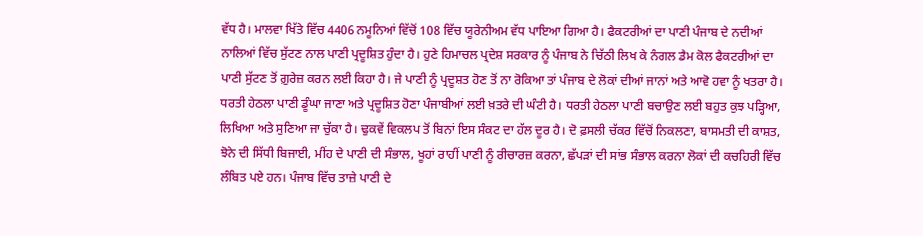ਵੱਧ ਹੈ। ਮਾਲਵਾ ਖਿੱਤੇ ਵਿੱਚ 4406 ਨਮੂਨਿਆਂ ਵਿੱਚੋਂ 108 ਵਿੱਚ ਯੂਰੇਨੀਅਮ ਵੱਧ ਪਾਇਆ ਗਿਆ ਹੈ। ਫੈਕਟਰੀਆਂ ਦਾ ਪਾਣੀ ਪੰਜਾਬ ਦੇ ਨਦੀਆਂ ਨਾਲਿਆਂ ਵਿੱਚ ਸੁੱਟਣ ਨਾਲ ਪਾਣੀ ਪ੍ਰਦੂਸ਼ਿਤ ਹੁੰਦਾ ਹੈ। ਹੁਣੇ ਹਿਮਾਚਲ ਪ੍ਰਦੇਸ਼ ਸਰਕਾਰ ਨੂੰ ਪੰਜਾਬ ਨੇ ਚਿੱਠੀ ਲਿਖ ਕੇ ਨੰਗਲ ਡੈਮ ਕੋਲ ਫੈਕਟਰੀਆਂ ਦਾ ਪਾਣੀ ਸੁੱਟਣ ਤੋਂ ਗ਼ੁਰੇਜ਼ ਕਰਨ ਲਈ ਕਿਹਾ ਹੈ। ਜੇ ਪਾਣੀ ਨੂੰ ਪ੍ਰਦੂਸ਼ਤ ਹੋਣ ਤੋਂ ਨਾ ਰੋਕਿਆ ਤਾਂ ਪੰਜਾਬ ਦੇ ਲੋਕਾਂ ਦੀਆਂ ਜਾਨਾਂ ਅਤੇ ਆਵੋ ਹਵਾ ਨੂੰ ਖਤਰਾ ਹੈ।
ਧਰਤੀ ਹੇਠਲਾ ਪਾਣੀ ਡੂੰਘਾ ਜਾਣਾ ਅਤੇ ਪ੍ਰਦੂਸ਼ਿਤ ਹੋਣਾ ਪੰਜਾਬੀਆਂ ਲਈ ਖ਼ਤਰੇ ਦੀ ਘੰਟੀ ਹੈ। ਧਰਤੀ ਹੇਠਲਾ ਪਾਣੀ ਬਚਾਉਣ ਲਈ ਬਹੁਤ ਕੁਝ ਪੜ੍ਹਿਆ, ਲਿਖਿਆ ਅਤੇ ਸੁਣਿਆ ਜਾ ਚੁੱਕਾ ਹੈ। ਢੁਕਵੇਂ ਵਿਕਲਪ ਤੋਂ ਬਿਨਾਂ ਇਸ ਸੰਕਟ ਦਾ ਹੱਲ ਦੂਰ ਹੈ। ਦੋ ਫ਼ਸਲੀ ਚੱਕਰ ਵਿੱਚੋਂ ਨਿਕਲਣਾ, ਬਾਸਮਤੀ ਦੀ ਕਾਸ਼ਤ, ਝੋਨੇ ਦੀ ਸਿੱਧੀ ਬਿਜਾਈ, ਮੀਂਹ ਦੇ ਪਾਣੀ ਦੀ ਸੰਭਾਲ, ਖੂਹਾਂ ਰਾਹੀਂ ਪਾਣੀ ਨੂੰ ਰੀਚਾਰਜ਼ ਕਰਨਾ, ਛੱਪੜਾਂ ਦੀ ਸਾਂਭ ਸੰਭਾਲ ਕਰਨਾ ਲੋਕਾਂ ਦੀ ਕਚਹਿਰੀ ਵਿੱਚ ਲੰਬਿਤ ਪਏ ਹਨ। ਪੰਜਾਬ ਵਿੱਚ ਤਾਜ਼ੇ ਪਾਣੀ ਦੇ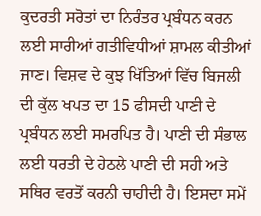ਕੁਦਰਤੀ ਸਰੋਤਾਂ ਦਾ ਨਿਰੰਤਰ ਪ੍ਰਬੰਧਨ ਕਰਨ ਲਈ ਸਾਰੀਆਂ ਗਤੀਵਿਧੀਆਂ ਸ਼ਾਮਲ ਕੀਤੀਆਂ ਜਾਣ। ਵਿਸ਼ਵ ਦੇ ਕੁਝ ਖਿੱਤਿਆਂ ਵਿੱਚ ਬਿਜਲੀ ਦੀ ਕੁੱਲ ਖਪਤ ਦਾ 15 ਫੀਸਦੀ ਪਾਣੀ ਦੇ ਪ੍ਰਬੰਧਨ ਲਈ ਸਮਰਪਿਤ ਹੈ। ਪਾਣੀ ਦੀ ਸੰਭਾਲ ਲਈ ਧਰਤੀ ਦੇ ਹੇਠਲੇ ਪਾਣੀ ਦੀ ਸਹੀ ਅਤੇ ਸਥਿਰ ਵਰਤੋਂ ਕਰਨੀ ਚਾਹੀਦੀ ਹੈ। ਇਸਦਾ ਸਮੇਂ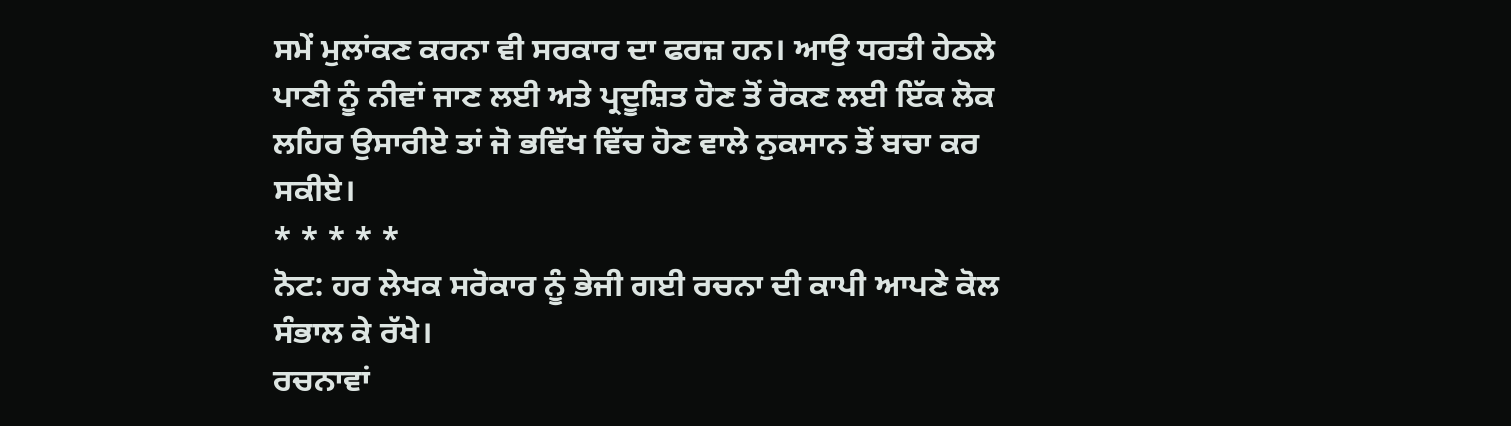ਸਮੇਂ ਮੁਲਾਂਕਣ ਕਰਨਾ ਵੀ ਸਰਕਾਰ ਦਾ ਫਰਜ਼ ਹਨ। ਆਉ ਧਰਤੀ ਹੇਠਲੇ ਪਾਣੀ ਨੂੰ ਨੀਵਾਂ ਜਾਣ ਲਈ ਅਤੇ ਪ੍ਰਦੂਸ਼ਿਤ ਹੋਣ ਤੋਂ ਰੋਕਣ ਲਈ ਇੱਕ ਲੋਕ ਲਹਿਰ ਉਸਾਰੀਏ ਤਾਂ ਜੋ ਭਵਿੱਖ ਵਿੱਚ ਹੋਣ ਵਾਲੇ ਨੁਕਸਾਨ ਤੋਂ ਬਚਾ ਕਰ ਸਕੀਏ।
* * * * *
ਨੋਟ: ਹਰ ਲੇਖਕ ਸਰੋਕਾਰ ਨੂੰ ਭੇਜੀ ਗਈ ਰਚਨਾ ਦੀ ਕਾਪੀ ਆਪਣੇ ਕੋਲ ਸੰਭਾਲ ਕੇ ਰੱਖੇ।
ਰਚਨਾਵਾਂ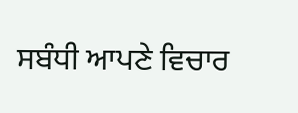ਸਬੰਧੀ ਆਪਣੇ ਵਿਚਾਰ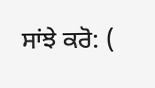ਸਾਂਝੇ ਕਰੋ: (